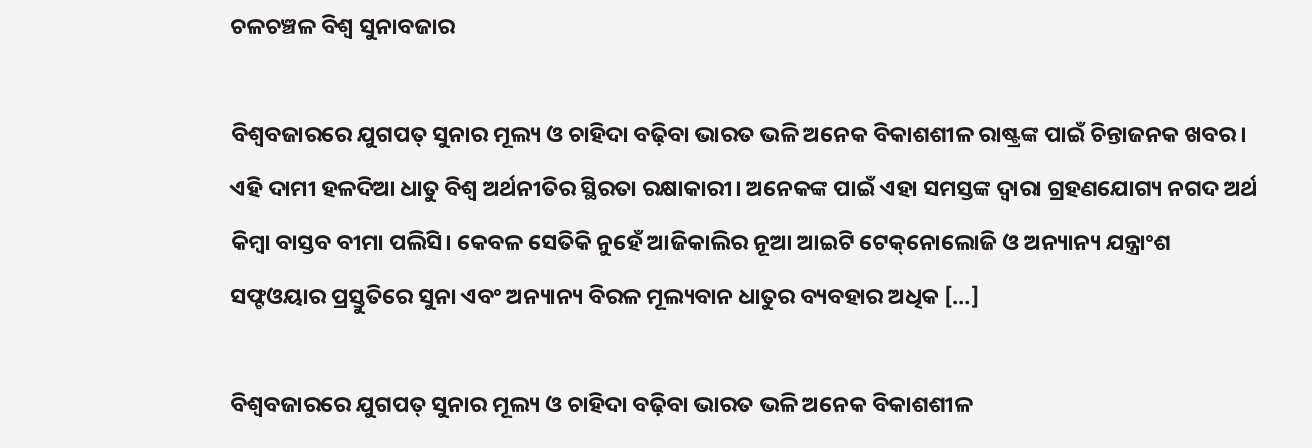ଚଳଚଞ୍ଚଳ ବିଶ୍ୱ ସୁନାବଜାର

ବିଶ୍ୱବଜାରରେ ଯୁଗପତ୍‌‌ ସୁନାର ମୂଲ୍ୟ ଓ ଚାହିଦା ବଢ଼ିବା ଭାରତ ଭଳି ଅନେକ ବିକାଶଶୀଳ ରାଷ୍ଟ୍ରଙ୍କ ପାଇଁ ଚିନ୍ତାଜନକ ଖବର। ଏହି ଦାମୀ ହଳଦିଆ ଧାତୁ ବିଶ୍ୱ ଅର୍ଥନୀତିର ସ୍ଥିରତା ରକ୍ଷାକାରୀ। ଅନେକଙ୍କ ପାଇଁ ଏହା ସମସ୍ତଙ୍କ ଦ୍ୱାରା ଗ୍ରହଣଯୋଗ୍ୟ ନଗଦ ଅର୍ଥ କିମ୍ବା ବାସ୍ତବ ବୀମା ପଲିସି। କେବଳ ସେତିକି ନୁହେଁ ଆଜିକାଲିର ନୂଆ ଆଇଟି ଟେକ୍‌‌ନୋଲୋଜି ଓ ଅନ୍ୟାନ୍ୟ ଯନ୍ତ୍ରାଂଶ ସଫ୍ଟଓୟାର ପ୍ରସ୍ତୁତିରେ ସୁନା ଏବଂ ଅନ୍ୟାନ୍ୟ ବିରଳ ମୂଲ୍ୟବାନ ଧାତୁର ବ୍ୟବହାର ଅଧିକ […]

ବିଶ୍ୱବଜାରରେ ଯୁଗପତ୍‌‌ ସୁନାର ମୂଲ୍ୟ ଓ ଚାହିଦା ବଢ଼ିବା ଭାରତ ଭଳି ଅନେକ ବିକାଶଶୀଳ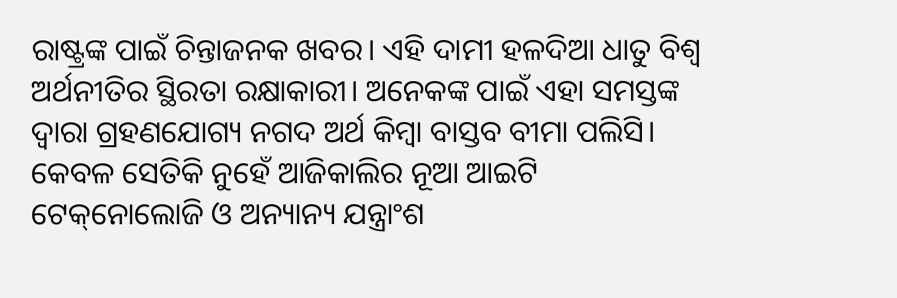ରାଷ୍ଟ୍ରଙ୍କ ପାଇଁ ଚିନ୍ତାଜନକ ଖବର। ଏହି ଦାମୀ ହଳଦିଆ ଧାତୁ ବିଶ୍ୱ ଅର୍ଥନୀତିର ସ୍ଥିରତା ରକ୍ଷାକାରୀ। ଅନେକଙ୍କ ପାଇଁ ଏହା ସମସ୍ତଙ୍କ ଦ୍ୱାରା ଗ୍ରହଣଯୋଗ୍ୟ ନଗଦ ଅର୍ଥ କିମ୍ବା ବାସ୍ତବ ବୀମା ପଲିସି। କେବଳ ସେତିକି ନୁହେଁ ଆଜିକାଲିର ନୂଆ ଆଇଟି ଟେକ୍‌‌ନୋଲୋଜି ଓ ଅନ୍ୟାନ୍ୟ ଯନ୍ତ୍ରାଂଶ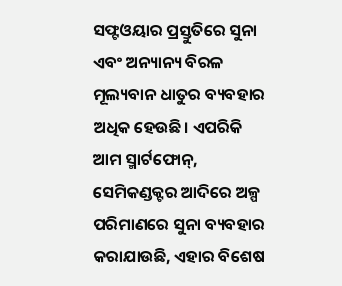ସଫ୍ଟଓୟାର ପ୍ରସ୍ତୁତିରେ ସୁନା ଏବଂ ଅନ୍ୟାନ୍ୟ ବିରଳ ମୂଲ୍ୟବାନ ଧାତୁର ବ୍ୟବହାର ଅଧିକ ହେଉଛି। ଏପରିକି ଆମ ସ୍ମାର୍ଟଫୋନ୍‌‌, ସେମିକଣ୍ଡକ୍ଟର ଆଦିରେ ଅଳ୍ପ ପରିମାଣରେ ସୁନା ବ୍ୟବହାର କରାଯାଉଛି, ଏହାର ବିଶେଷ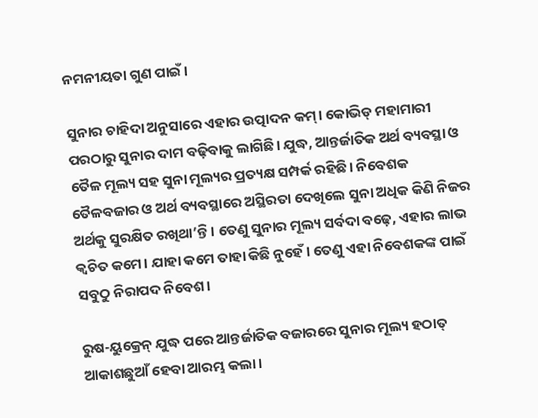ନମନୀୟତା ଗୁଣ ପାଇଁ।

ସୁନାର ଚାହିଦା ଅନୁସାରେ ଏହାର ଉତ୍ପାଦନ କମ୍‌‌। କୋଭିଡ୍‌‌ ମହାମାରୀ ପରଠାରୁ ସୁନାର ଦାମ ବଢ଼ିବାକୁ ଲାଗିଛି। ଯୁଦ୍ଧ, ଆନ୍ତର୍ଜାତିକ ଅର୍ଥ ବ୍ୟବସ୍ଥା ଓ ତୈଳ ମୂଲ୍ୟ ସହ ସୁନା ମୂଲ୍ୟର ପ୍ରତ୍ୟକ୍ଷ ସମ୍ପର୍କ ରହିଛି। ନିବେଶକ ତୈଳବଜାର ଓ ଅର୍ଥ ବ୍ୟବସ୍ଥାରେ ଅସ୍ଥିରତା ଦେଖିଲେ ସୁନା ଅଧିକ କିଣି ନିଜର ଅର୍ଥକୁ ସୁରକ୍ଷିତ ରଖିଥା’ନ୍ତି। ତେଣୁ ସୁନାର ମୂଲ୍ୟ ସର୍ବଦା ବଢ଼େ, ଏହାର ଲାଭ କ୍ୱଚିତ କମେ। ଯାହା କମେ ତାହା କିଛି ନୁହେଁ। ତେଣୁ ଏହା ନିବେଶକଙ୍କ ପାଇଁ ସବୁଠୁ ନିରାପଦ ନିବେଶ।

ରୁଷ-ୟୁକ୍ରେନ୍‌‌ ଯୁଦ୍ଧ ପରେ ଆନ୍ତର୍ଜାତିକ ବଜାରରେ ସୁନାର ମୂଲ୍ୟ ହଠାତ୍‌‌ ଆକାଶଛୁଆଁ ହେବା ଆରମ୍ଭ କଲା।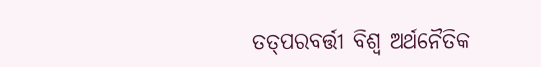ତତ୍‌‌ପରବର୍ତ୍ତୀ ବିଶ୍ୱ ଅର୍ଥନୈତିକ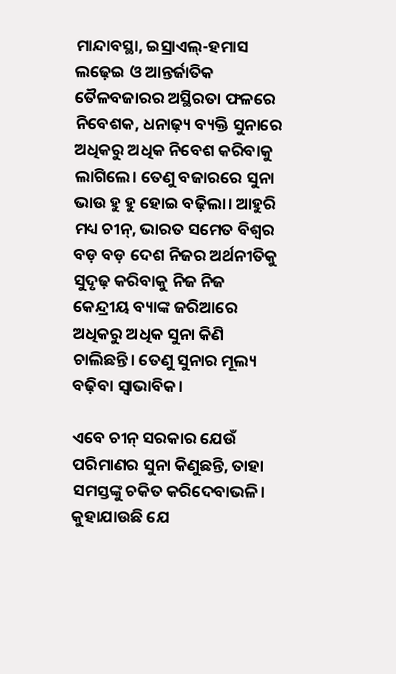ମାନ୍ଦାବସ୍ଥା, ଇସ୍ରାଏଲ୍‌‌-ହମାସ ଲଢ଼େଇ ଓ ଆନ୍ତର୍ଜାତିକ ତୈଳବଜାରର ଅସ୍ଥିରତା ଫଳରେ ନିବେଶକ, ଧନାଢ଼୍ୟ ବ୍ୟକ୍ତି ସୁନାରେ ଅଧିକରୁ ଅଧିକ ନିବେଶ କରିବାକୁ ଲାଗିଲେ। ତେଣୁ ବଜାରରେ ସୁନା ଭାଉ ହୁ ହୁ ହୋଇ ବଢ଼ିଲା। ଆହୁରି ମଧ୍ୟ ଚୀନ୍‌‌, ଭାରତ ସମେତ ବିଶ୍ୱର ବଡ଼ ବଡ଼ ଦେଶ ନିଜର ଅର୍ଥନୀତିକୁ ସୁଦୃଢ଼ କରିବାକୁ ନିଜ ନିଜ କେନ୍ଦ୍ରୀୟ ବ୍ୟାଙ୍କ ଜରିଆରେ ଅଧିକରୁ ଅଧିକ ସୁନା କିଣି ଚାଲିଛନ୍ତି। ତେଣୁ ସୁନାର ମୂଲ୍ୟ ବଢ଼ିବା ସ୍ୱାଭାବିକ।

ଏବେ ଚୀନ୍‌‌ ସରକାର ଯେଉଁ ପରିମାଣର ସୁନା କିଣୁଛନ୍ତି, ତାହା ସମସ୍ତଙ୍କୁ ଚକିତ କରିଦେବାଭଳି। କୁହାଯାଉଛି ଯେ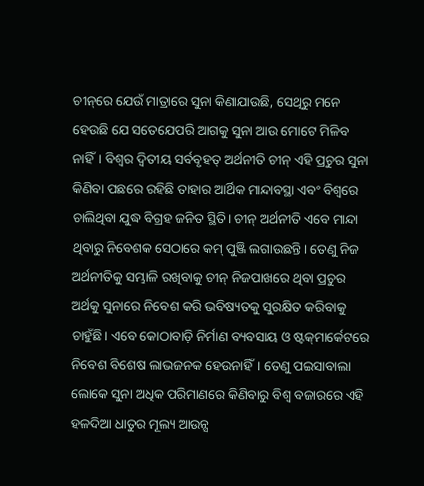ଚୀନ୍‌‌ରେ ଯେଉଁ ମାତ୍ରାରେ ସୁନା କିଣାଯାଉଛି, ସେଥିରୁ ମନେ ହେଉଛି ଯେ ସତେଯେପରି ଆଗକୁ ସୁନା ଆଉ ମୋଟେ ମିଳିବ ନାହିଁ। ବିଶ୍ୱର ଦ୍ୱିତୀୟ ସର୍ବବୃହତ୍‌‌ ଅର୍ଥନୀତି ଚୀନ୍‌‌ ଏହି ପ୍ରଚୁର ସୁନା କିଣିବା ପଛରେ ରହିଛି ତାହାର ଆର୍ଥିକ ମାନ୍ଦାବସ୍ଥା ଏବଂ ବିଶ୍ୱରେ ଚାଲିଥିବା ଯୁଦ୍ଧ ବିଗ୍ରହ ଜନିତ ସ୍ଥିତି। ଚୀନ୍‌‌ ଅର୍ଥନୀତି ଏବେ ମାନ୍ଦା ଥିବାରୁ ନିବେଶକ ସେଠାରେ କମ୍‌‌ ପୁଞ୍ଜି ଲଗାଉଛନ୍ତି। ତେଣୁ ନିଜ ଅର୍ଥନୀତିକୁ ସମ୍ଭାଳି ରଖିବାକୁ ଚୀନ୍‌‌ ନିଜପାଖରେ ଥିବା ପ୍ରଚୁର ଅର୍ଥକୁ ସୁନାରେ ନିବେଶ କରି ଭବିଷ୍ୟତକୁ ସୁରକ୍ଷିତ କରିବାକୁ ଚାହୁଁଛି। ଏବେ କୋଠାବାଡ଼ି ନିର୍ମାଣ ବ୍ୟବସାୟ ଓ ଷ୍ଟକ୍‌‌ମାର୍କେଟରେ ନିବେଶ ବିଶେଷ ଲାଭଜନକ ହେଉନାହିଁ। ତେଣୁ ପଇସାବାଲା ଲୋକେ ସୁନା ଅଧିକ ପରିମାଣରେ କିଣିବାରୁ ବିଶ୍ୱ ବଜାରରେ ଏହି ହଳଦିଆ ଧାତୁର ମୂଲ୍ୟ ଆଉନ୍ସ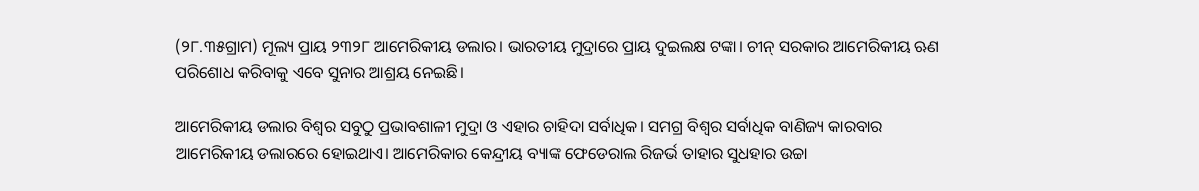(୨୮.୩୫ଗ୍ରାମ) ମୂଲ୍ୟ ପ୍ରାୟ ୨୩୨୮ ଆମେରିକୀୟ ଡଲାର। ଭାରତୀୟ ମୁଦ୍ରାରେ ପ୍ରାୟ ଦୁଇଲକ୍ଷ ଟଙ୍କା। ଚୀନ୍‌‌ ସରକାର ଆମେରିକୀୟ ଋଣ ପରିଶୋଧ କରିବାକୁ ଏବେ ସୁନାର ଆଶ୍ରୟ ନେଇଛି।

ଆମେରିକୀୟ ଡଲାର ବିଶ୍ୱର ସବୁଠୁ ପ୍ରଭାବଶାଳୀ ମୁଦ୍ରା ଓ ଏହାର ଚାହିଦା ସର୍ବାଧିକ। ସମଗ୍ର ବିଶ୍ୱର ସର୍ବାଧିକ ବାଣିଜ୍ୟ କାରବାର ଆମେରିକୀୟ ଡଲାରରେ ହୋଇଥାଏ। ଆମେରିକାର କେନ୍ଦ୍ରୀୟ ବ୍ୟାଙ୍କ ଫେଡେରାଲ ରିଜର୍ଭ ତାହାର ସୁଧହାର ଉଚ୍ଚା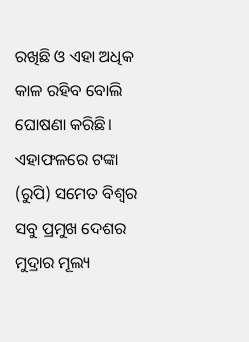ରଖିଛି ଓ ଏହା ଅଧିକ କାଳ ରହିବ ବୋଲି ଘୋଷଣା କରିଛି। ଏହାଫଳରେ ଟଙ୍କା (ରୁପି) ସମେତ ବିଶ୍ୱର ସବୁ ପ୍ରମୁଖ ଦେଶର ମୁଦ୍ରାର ମୂଲ୍ୟ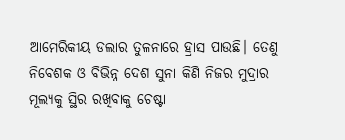ଆମେରିକୀୟ ଡଲାର ତୁଳନାରେ ହ୍ରାସ ପାଉଛି। ତେଣୁ ନିବେଶକ ଓ ବିଭିନ୍ନ ଦେଶ ସୁନା କିଣି ନିଜର ମୁଦ୍ରାର ମୂଲ୍ୟକୁ ସ୍ଥିର ରଖିବାକୁ ଚେଷ୍ଟା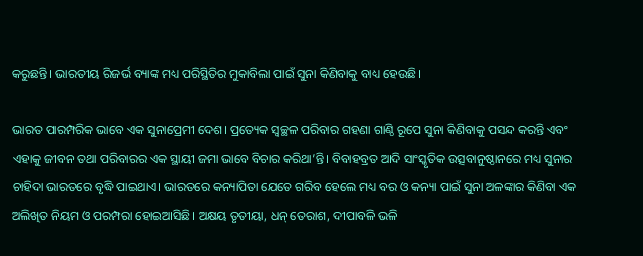କରୁଛନ୍ତି। ଭାରତୀୟ ରିଜର୍ଭ ବ୍ୟାଙ୍କ ମଧ୍ୟ ପରିସ୍ଥିତିର ମୁକାବିଲା ପାଇଁ ସୁନା କିଣିବାକୁ ବାଧ୍ୟ ହେଉଛି।

ଭାରତ ପାରମ୍ପରିକ ଭାବେ ଏକ ସୁନାପ୍ରେମୀ ଦେଶ। ପ୍ରତ୍ୟେକ ସ୍ୱଚ୍ଛଳ ପରିବାର ଗହଣା ଗାଣ୍ଠି ରୂପେ ସୁନା କିଣିବାକୁ ପସନ୍ଦ କରନ୍ତି ଏବଂ ଏହାକୁ ଜୀବନ ତଥା ପରିବାରର ଏକ ସ୍ଥାୟୀ ଜମା ଭାବେ ବିଚାର କରିଥା’ନ୍ତି। ବିବାହବ୍ରତ ଆଦି ସାଂସ୍କୃତିକ ଉତ୍ସବାନୁଷ୍ଠାନରେ ମଧ୍ୟ ସୁନାର ଚାହିଦା ଭାରତରେ ବୃଦ୍ଧି ପାଇଥାଏ। ଭାରତରେ କନ୍ୟାପିତା ଯେତେ ଗରିବ ହେଲେ ମଧ୍ୟ ବର ଓ କନ୍ୟା ପାଇଁ ସୁନା ଅଳଙ୍କାର କିଣିବା ଏକ ଅଲିଖିତ ନିୟମ ଓ ପରମ୍ପରା ହୋଇଆସିଛି। ଅକ୍ଷୟ ତୃତୀୟା, ଧନ୍‌‌ ତେରାଶ, ଦୀପାବଳି ଭଳି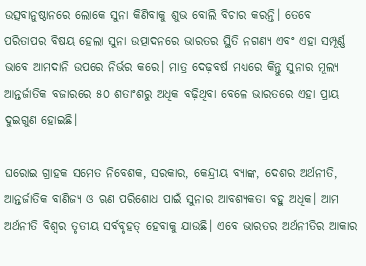ଉତ୍ସବାନୁଷ୍ଠାନରେ ଲୋକେ ସୁନା କିଣିବାକୁ ଶୁଭ ବୋଲି ବିଚାର କରନ୍ତି। ତେବେ ପରିତାପର ବିଷୟ ହେଲା ସୁନା ଉତ୍ପାଦନରେ ଭାରତର ସ୍ଥିତି ନଗଣ୍ୟ ଏବଂ ଏହା ସମ୍ପୂର୍ଣ୍ଣ ଭାବେ ଆମଦାନି ଉପରେ ନିର୍ଭର କରେ। ମାତ୍ର ଦେଢ଼ବର୍ଷ ମଧ୍ୟରେ କିନ୍ତୁ ସୁନାର ମୂଲ୍ୟ ଆନ୍ତର୍ଜାତିକ ବଜାରରେ ୫୦ ଶତାଂଶରୁ ଅଧିକ ବଢ଼ିଥିବା ବେଳେ ଭାରତରେ ଏହା ପ୍ରାୟ ଦୁଇଗୁଣ ହୋଇଛି।

ଘରୋଇ ଗ୍ରାହକ ସମେତ ନିବେଶକ, ସରକାର, କେନ୍ଦ୍ରୀୟ ବ୍ୟାଙ୍କ, ଦେଶର ଅର୍ଥନୀତି, ଆନ୍ତର୍ଜାତିକ ବାଣିଜ୍ୟ ଓ ଋଣ ପରିଶୋଧ ପାଇଁ ସୁନାର ଆବଶ୍ୟକତା ବହୁ ଅଧିକ। ଆମ ଅର୍ଥନୀତି ବିଶ୍ୱର ତୃତୀୟ ସର୍ବବୃହତ୍‌‌ ହେବାକୁ ଯାଉଛି। ଏବେ ଭାରତର ଅର୍ଥନୀତିର ଆକାର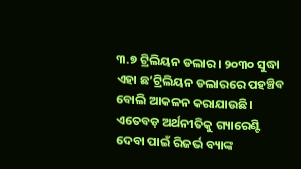୩.୭ ଟ୍ରିଲିୟନ ଡଲାର। ୨୦୩୦ ସୁଦ୍ଧା ଏହା ଛ’ଟ୍ରିଲିୟନ ଡଲାରରେ ପହଞ୍ଚିବ ବୋଲି ଆକଳନ କରାଯାଉଛି। ଏତେବଡ଼ ଅର୍ଥନୀତିକୁ ଗ୍ୟାରେଣ୍ଟି ଦେବା ପାଇଁ ରିଜର୍ଭ ବ୍ୟାଙ୍କ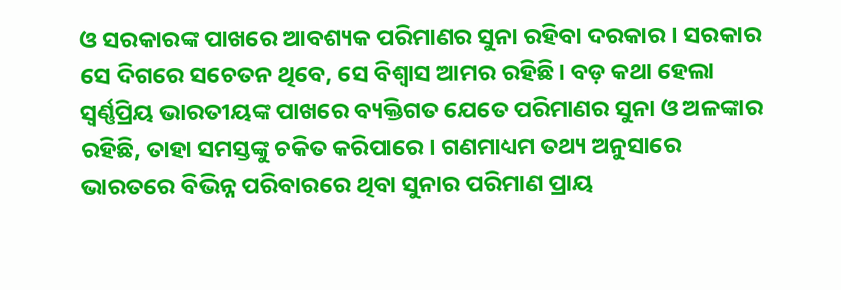ଓ ସରକାରଙ୍କ ପାଖରେ ଆବଶ୍ୟକ ପରିମାଣର ସୁନା ରହିବା ଦରକାର। ସରକାର ସେ ଦିଗରେ ସଚେତନ ଥିବେ, ସେ ବିଶ୍ୱାସ ଆମର ରହିଛି। ବଡ଼ କଥା ହେଲା ସ୍ୱର୍ଣ୍ଣପ୍ରିୟ ଭାରତୀୟଙ୍କ ପାଖରେ ବ୍ୟକ୍ତିଗତ ଯେତେ ପରିମାଣର ସୁନା ଓ ଅଳଙ୍କାର ରହିଛି, ତାହା ସମସ୍ତଙ୍କୁ ଚକିତ କରିପାରେ। ଗଣମାଧ୍ୟମ ତଥ୍ୟ ଅନୁସାରେ ଭାରତରେ ବିଭିନ୍ନ ପରିବାରରେ ଥିବା ସୁନାର ପରିମାଣ ପ୍ରାୟ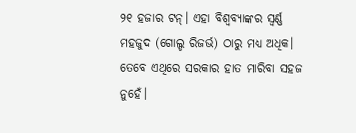୨୧ ହଜାର ଟନ୍‌‌। ଏହା ବିଶ୍ୱବ୍ୟାଙ୍କର ସ୍ୱର୍ଣ୍ଣ ମହଜୁଦ (ଗୋଲ୍ଡ ରିଜର୍ଭ) ଠାରୁ ମଧ୍ୟ ଅଧିକ। ତେବେ ଏଥିରେ ସରକାର ହାତ ମାରିବା ସହଜ ନୁହେଁ।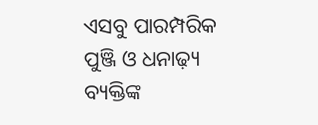ଏସବୁ ପାରମ୍ପରିକ ପୁଞ୍ଜି ଓ ଧନାଢ଼୍ୟ ବ୍ୟକ୍ତିଙ୍କ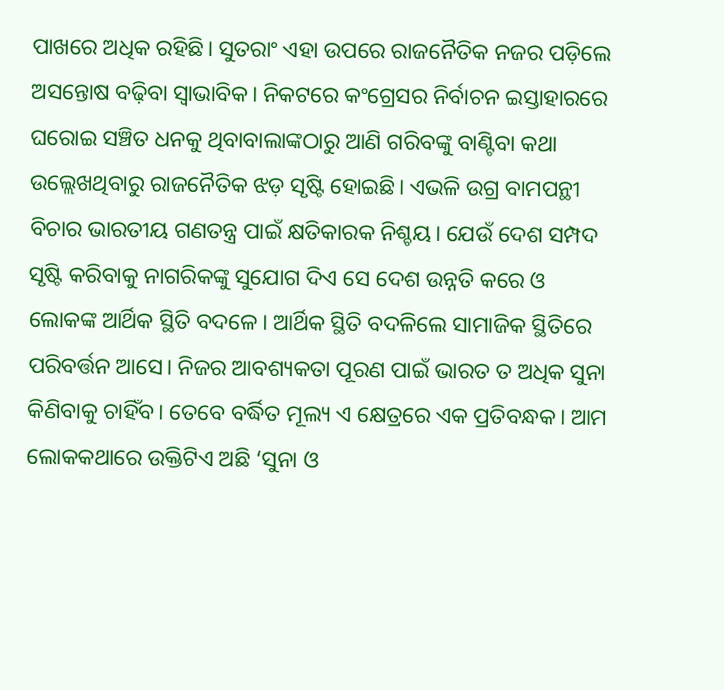ପାଖରେ ଅଧିକ ରହିଛି। ସୁତରାଂ ଏହା ଉପରେ ରାଜନୈତିକ ନଜର ପଡ଼ିଲେ ଅସନ୍ତୋଷ ବଢ଼ିବା ସ୍ୱାଭାବିକ। ନିକଟରେ କଂଗ୍ରେସର ନିର୍ବାଚନ ଇସ୍ତାହାରରେ ଘରୋଇ ସଞ୍ଚିତ ଧନକୁ ଥିବାବାଲାଙ୍କଠାରୁ ଆଣି ଗରିବଙ୍କୁ ବାଣ୍ଟିବା କଥା ଉଲ୍ଲେଖଥିବାରୁ ରାଜନୈତିକ ଝଡ଼ ସୃଷ୍ଟି ହୋଇଛି। ଏଭଳି ଉଗ୍ର ବାମପନ୍ଥୀ ବିଚାର ଭାରତୀୟ ଗଣତନ୍ତ୍ର ପାଇଁ କ୍ଷତିକାରକ ନିଶ୍ଚୟ। ଯେଉଁ ଦେଶ ସମ୍ପଦ ସୃଷ୍ଟି କରିବାକୁ ନାଗରିକଙ୍କୁ ସୁଯୋଗ ଦିଏ ସେ ଦେଶ ଉନ୍ନତି କରେ ଓ ଲୋକଙ୍କ ଆର୍ଥିକ ସ୍ଥିତି ବଦଳେ। ଆର୍ଥିକ ସ୍ଥିତି ବଦଳିଲେ ସାମାଜିକ ସ୍ଥିତିରେ ପରିବର୍ତ୍ତନ ଆସେ। ନିଜର ଆବଶ୍ୟକତା ପୂରଣ ପାଇଁ ଭାରତ ତ ଅଧିକ ସୁନା କିଣିବାକୁ ଚାହିଁବ। ତେବେ ବର୍ଦ୍ଧିତ ମୂଲ୍ୟ ଏ କ୍ଷେତ୍ରରେ ଏକ ପ୍ରତିବନ୍ଧକ। ଆମ ଲୋକକଥାରେ ଉକ୍ତିଟିଏ ଅଛି ‘ସୁନା ଓ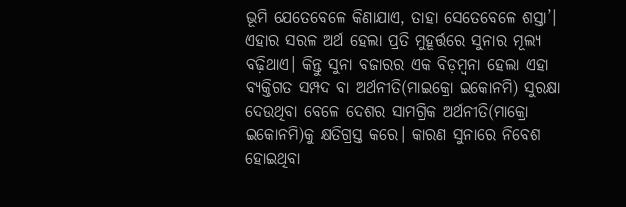ଭୂମି ଯେତେବେଳେ କିଣାଯାଏ, ତାହା ସେତେବେଳେ ଶସ୍ତା’। ଏହାର ସରଳ ଅର୍ଥ ହେଲା ପ୍ରତି ମୁହୂର୍ତ୍ତରେ ସୁନାର ମୂଲ୍ୟ ବଢ଼ିଥାଏ। କିନ୍ତୁ ସୁନା ବଜାରର ଏକ ବିଡ଼ମ୍ବନା ହେଲା ଏହା ବ୍ୟକ୍ତିଗତ ସମ୍ପଦ ବା ଅର୍ଥନୀତି(ମାଇକ୍ରୋ ଇକୋନମି) ସୁରକ୍ଷା ଦେଉଥିବା ବେଳେ ଦେଶର ସାମଗ୍ରିକ ଅର୍ଥନୀତି(ମାକ୍ରୋ ଇକୋନମି)କୁ କ୍ଷତିଗ୍ରସ୍ତ କରେ। କାରଣ ସୁନାରେ ନିବେଶ ହୋଇଥିବା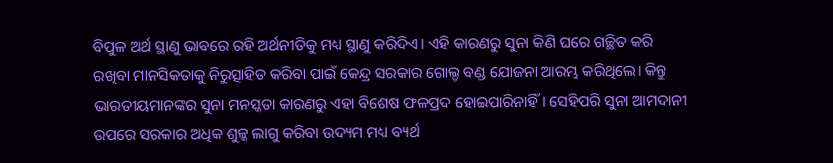ବିପୁଳ ଅର୍ଥ ସ୍ଥାଣୁ ଭାବରେ ରହି ଅର୍ଥନୀତିକୁ ମଧ୍ୟ ସ୍ଥାଣୁ କରିଦିଏ। ଏହି କାରଣରୁ ସୁନା କିଣି ଘରେ ଗଚ୍ଛିତ କରି ରଖିବା ମାନସିକତାକୁ ନିରୁତ୍ସାହିତ କରିବା ପାଇଁ କେନ୍ଦ୍ର ସରକାର ଗୋଲ୍ଡ ବଣ୍ଡ ଯୋଜନା ଆରମ୍ଭ କରିଥିଲେ। କିନ୍ତୁ ଭାରତୀୟମାନଙ୍କର ସୁନା ମନସ୍କତା କାରଣରୁ ଏହା ବିଶେଷ ଫଳପ୍ରଦ ହୋଇପାରିନାହିଁ। ସେହିପରି ସୁନା ଆମଦାନୀ ଉପରେ ସରକାର ଅଧିକ ଶୁଳ୍କ ଲାଗୁ କରିବା ଉଦ୍ୟମ ମଧ୍ୟ ବ୍ୟର୍ଥ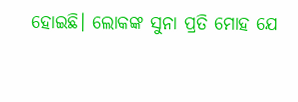ହୋଇଛି। ଲୋକଙ୍କ ସୁନା ପ୍ରତି ମୋହ ଯେ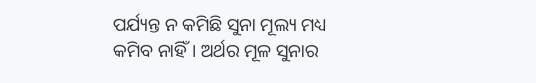ପର୍ଯ୍ୟନ୍ତ ନ କମିଛି ସୁନା ମୂଲ୍ୟ ମଧ୍ୟ କମିବ ନାହିଁ। ଅର୍ଥର ମୂଳ ସୁନାର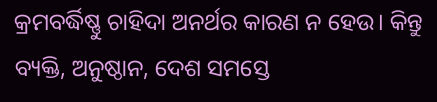କ୍ରମବର୍ଦ୍ଧିଷ୍ଣୁ ଚାହିଦା ଅନର୍ଥର କାରଣ ନ ହେଉ। କିନ୍ତୁ ବ୍ୟକ୍ତି, ଅନୁଷ୍ଠାନ, ଦେଶ ସମସ୍ତେ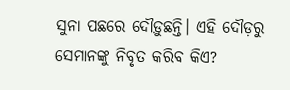ସୁନା ପଛରେ ଦୌଡ଼ୁଛନ୍ତି। ଏହି ଦୌଡ଼ରୁ ସେମାନଙ୍କୁ ନିବୃତ କରିବ କିଏ?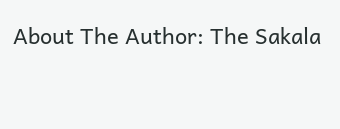About The Author: The Sakala